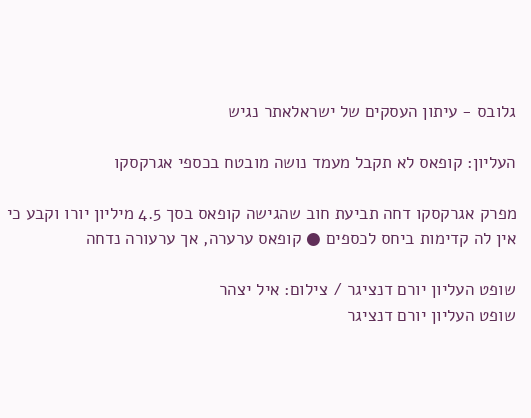גלובס - עיתון העסקים של ישראלאתר נגיש

העליון: קופאס לא תקבל מעמד נושה מובטח בכספי אגרקסקו

מפרק אגרקסקו דחה תביעת חוב שהגישה קופאס בסך 4.5 מיליון יורו וקבע כי אין לה קדימות ביחס לכספים ● קופאס ערערה, אך ערעורה נדחה

שופט העליון יורם דנציגר / צילום: איל יצהר
שופט העליון יורם דנציגר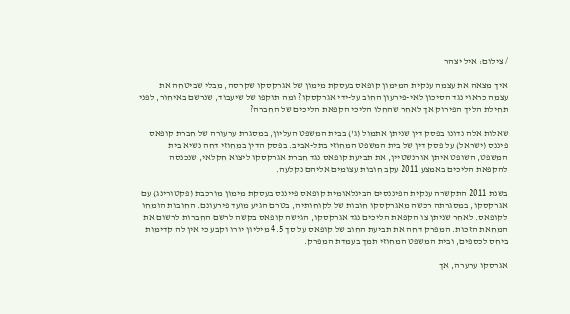/ צילום: איל יצהר

איך מצאה את עצמה ענקית המימון קופאס בעסקת מימון של אגרקסקו שקרסה, מבלי שביטחה את עצמה כראוי נגד הסיכון לאי-פירעון החוב על-ידי אגרקסקו? ומה תוקפו של שיעבוד, שנרשם באיחור, לפני תחילת הליך הפירוק אך לאחר שהחלו הליכי הקפאת הליכים של החברה?

שאלות אלה נדונו בפסק דין שניתן אתמול (ג') בבית המשפט העליון, במסגרת ערעורה של חברת קופאס פיננס (ישראל) על פסק דין של בית המשפט המחוזי בתל-אביב. בפסק הדין במחוזי דחה נשיא בית המשפט, השופט איתן אורנשטיין, את תביעת קופאס נגד חברת אגרקסקו ליצוא חקלאי, שנכנסה להקפאת הליכים באמצע 2011 עקב חובות עצומים אליהם נקלעה.

בשנת 2011 התקשרה ענקית הפיננסים הבינלאומית קופאס פייננס בעסקת מימון מורכבת (פקטורינג) עם אגרקסקו, במסגרתה רכשה מאגרקסקו חובות של לקוחותיה, בטרם הגיע מועד פירעונם. החובות הומחו לקופאס. לאחר שניתן צו הקפאת הליכים נגד אגרקסקו, הגישה קופאס בקשה לרשם החברות לרשום את המחאת הזכות. המפרק דחה את תביעת החוב של קופאס על סך 4.5 מיליון יורו וקבע כי אין לה קדימות ביחס לכספים, ובית המשפט המחוזי תמך בעמדת המפרק.

אגרסקו ערערה, אך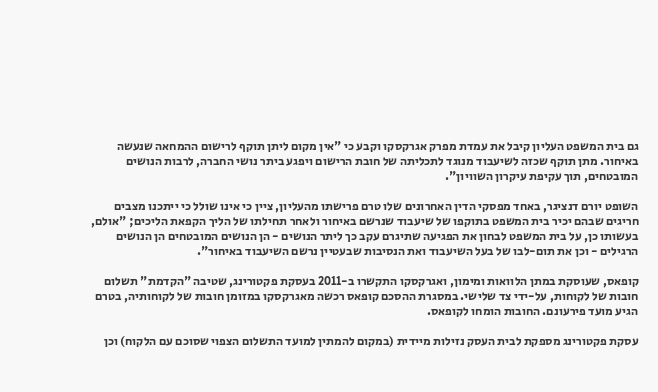גם בית המשפט העליון קיבל את עמדת מפרק אגרקסקו וקבע כי "אין מקום ליתן תוקף לרישום ההמחאה שנעשה באיחור. מתן תוקף שכזה לשיעבוד מנוגד לתכליתה של חובת הרישום ויפגע ביתר נושי החברה, לרבות הנושים המובטחים, תוך עקיפת עיקרון השוויון".

השופט יורם דנציגר, באחד מפסקי הדין האחרונים שלו טרם פרישתו מהעליון, ציין כי אינו שולל כי ייתכנו מצבים חריגים שבהם יכיר בית המשפט בתוקפו של שיעבוד שנרשם באיחור ולאחר תחילתו של הליך הקפאת הליכים; "אולם, בעשותו כן, על בית המשפט לבחון את הפגיעה שתיגרם עקב כך ליתר הנושים - הן הנושים המובטחים הן הנושים הרגילים - וכן את תום-לבו של בעל השיעבוד ואת הנסיבות שבעטיין נרשם השיעבוד באיחור".

קופאס, שעוסקת במתן הלוואות ומימון, ואגרקסקו התקשרו ב-2011 בעסקת פקטורינג, שטיבה "הקדמת" תשלום חובות של לקוחות, על-ידי צד שלישי. במסגרת ההסכם קופאס רכשה מאגרקסקו במזומן חובות של לקוחותיה, בטרם הגיע מועד פירעונם. החובות הומחו לקופאס.

עסקת פקטורינג מספקת לבית העסק נזילות מיידית (במקום להמתין למועד התשלום הצפוי שסוכם עם הלקוח) וכן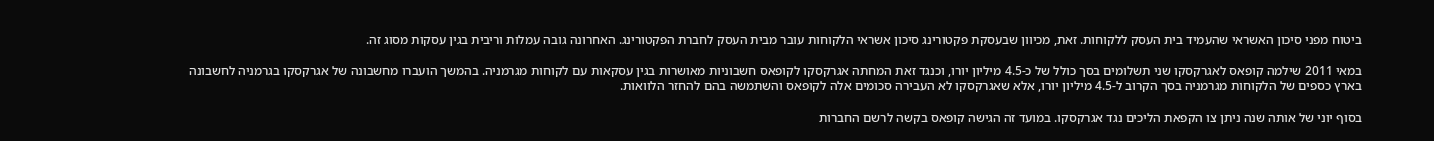ביטוח מפני סיכון האשראי שהעמיד בית העסק ללקוחות. זאת, מכיוון שבעסקת פקטורינג סיכון אשראי הלקוחות עובר מבית העסק לחברת הפקטורינג. האחרונה גובה עמלות וריבית בגין עסקות מסוג זה.

במאי 2011 שילמה קופאס לאגרקסקו שני תשלומים בסך כולל של כ-4.5 מיליון יורו, וכנגד זאת המחתה אגרקסקו לקופאס חשבוניות מאושרות בגין עסקאות עם לקוחות מגרמניה. בהמשך הועברו מחשבונה של אגרקסקו בגרמניה לחשבונה בארץ כספים של הלקוחות מגרמניה בסך הקרוב ל-4.5 מיליון יורו, אלא שאגרקסקו לא העבירה סכומים אלה לקופאס והשתמשה בהם להחזר הלוואות.

בסוף יוני של אותה שנה ניתן צו הקפאת הליכים נגד אגרקסקו. במועד זה הגישה קופאס בקשה לרשם החברות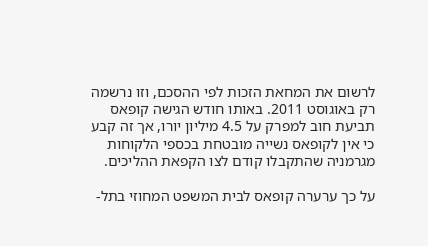לרשום את המחאת הזכות לפי ההסכם, וזו נרשמה רק באוגוסט 2011. באותו חודש הגישה קופאס תביעת חוב למפרק על 4.5 מיליון יורו, אך זה קבע כי אין לקופאס נשייה מובטחת בכספי הלקוחות מגרמניה שהתקבלו קודם לצו הקפאת ההליכים.

על כך ערערה קופאס לבית המשפט המחוזי בתל-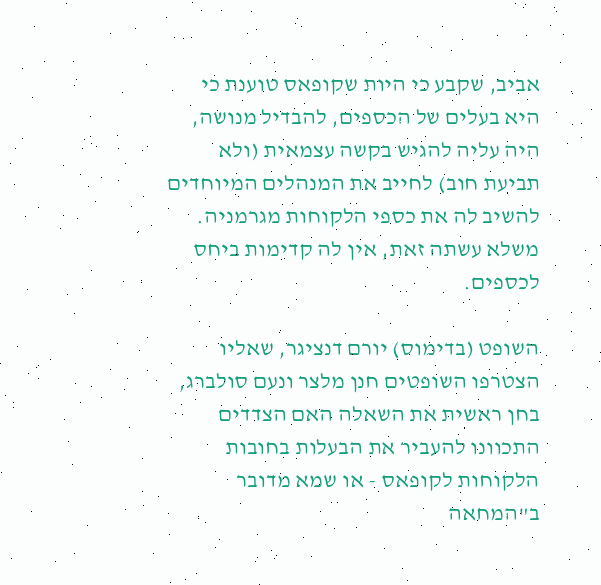אביב, שקבע כי היות שקופאס טוענת כי היא בעלים של הכספים, להבדיל מנושה, היה עליה להגיש בקשה עצמאית (ולא תביעת חוב) לחייב את המנהלים המיוחדים להשיב לה את כספי הלקוחות מגרמניה. משלא עשתה זאת, אין לה קדימות ביחס לכספים.

השופט (בדימוס) יורם דנציגר, שאליו הצטרפו השופטים חנן מלצר ונעם סולברג, בחן ראשית את השאלה האם הצדדים התכוונו להעביר את הבעלות בחובות הלקוחות לקופאס - או שמא מדובר ב"המחאה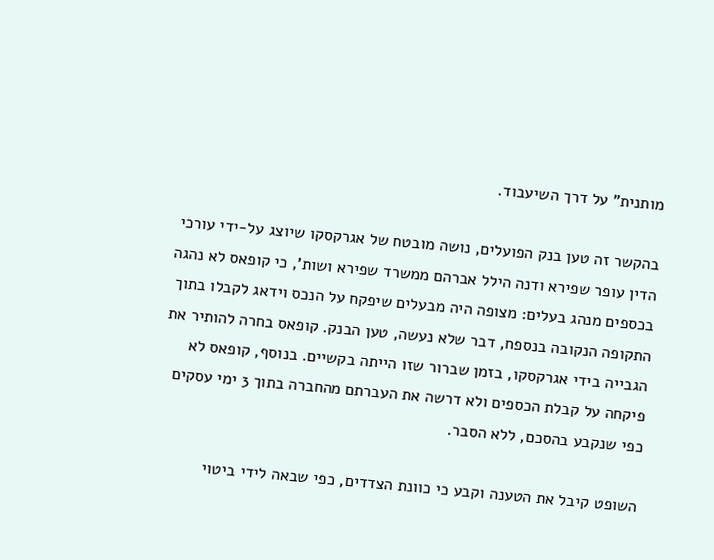מותנית" על דרך השיעבוד.

בהקשר זה טען בנק הפועלים, נושה מובטח של אגרקסקו שיוצג על-ידי עורכי הדין עופר שפירא ודנה הילל אברהם ממשרד שפירא ושות', כי קופאס לא נהגה בכספים מנהג בעלים: מצופה היה מבעלים שיפקח על הנכס וידאג לקבלו בתוך התקופה הנקובה בנספח, דבר שלא נעשה, טען הבנק. קופאס בחרה להותיר את הגבייה בידי אגרקסקו, בזמן שברור שזו הייתה בקשיים. בנוסף, קופאס לא פיקחה על קבלת הכספים ולא דרשה את העברתם מהחברה בתוך 3 ימי עסקים כפי שנקבע בהסכם, ללא הסבר.

השופט קיבל את הטענה וקבע כי כוונת הצדדים, כפי שבאה לידי ביטוי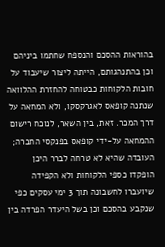בהוראות ההסכם והנספח שחתמו ביניהם וכן בהתנהגותם, הייתה ליצור שיעבוד על חובות הלקוחות כבטוחה להחזרת ההלוואה שנתנה קופאס לאגרקסקו, ולא המחאה על דרך המכר. זאת, בין השאר, לנוכח רישום ההמחאה על-ידי קופאס בפנקסי החברה; העובדה שהיא לא טרחה לברר היכן הופקדו כספי הלקוחות ולא הקפידה שיועברו לחשבונה תוך 3 ימי עסקים כפי שנקבע בהסכם וכן בשל היעדר הפרדה בין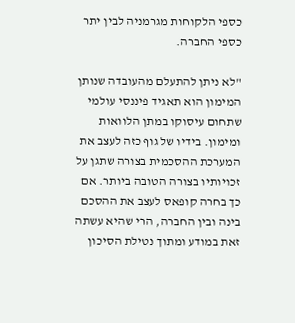כספי הלקוחות מגרמניה לבין יתר כספי החברה.

"לא ניתן להתעלם מהעובדה שנותן המימון הוא תאגיד פיננסי עולמי שתחום עיסוקו במתן הלוואות ומימון. בידיו של גוף כזה לעצב את המערכת ההסכמית בצורה שתגן על זכויותיו בצורה הטובה ביותר. אם כך בחרה קופאס לעצב את ההסכם בינה ובין החברה, הרי שהיא עשתה זאת במודע ומתוך נטילת הסיכון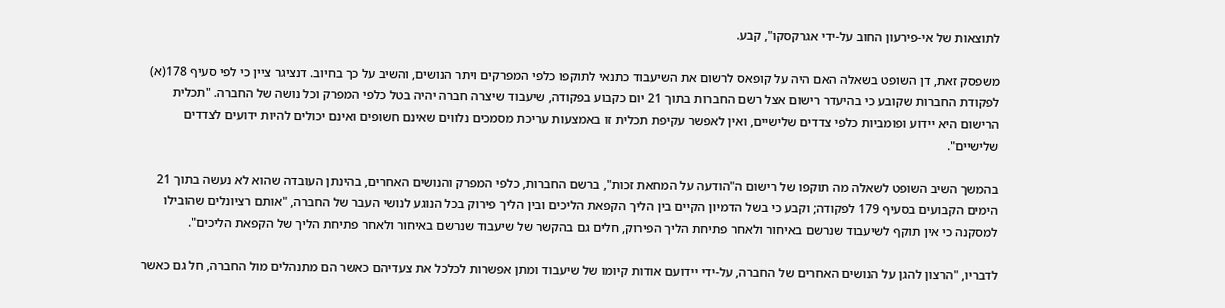לתוצאות של אי-פירעון החוב על-ידי אגרקסקו", קבע.

משפסק זאת, דן השופט בשאלה האם היה על קופאס לרשום את השיעבוד כתנאי לתוקפו כלפי המפרקים ויתר הנושים, והשיב על כך בחיוב. דנציגר ציין כי לפי סעיף 178(א) לפקודת החברות שקובע כי בהיעדר רישום אצל רשם החברות בתוך 21 יום כקבוע בפקודה, שיעבוד שיצרה חברה יהיה בטל כלפי המפרק וכל נושה של החברה. "תכלית הרישום היא יידוע ופומביות כלפי צדדים שלישיים, ואין לאפשר עקיפת תכלית זו באמצעות עריכת מסמכים נלווים שאינם חשופים ואינם יכולים להיות ידועים לצדדים שלישיים".

בהמשך השיב השופט לשאלה מה תוקפו של רישום ה"הודעה על המחאת זכות", ברשם החברות, כלפי המפרק והנושים האחרים, בהינתן העובדה שהוא לא נעשה בתוך 21 הימים הקבועים בסעיף 179 לפקודה; וקבע כי בשל הדמיון הקיים בין הליך הקפאת הליכים ובין הליך פירוק בכל הנוגע לנושי העבר של החברה, "אותם רציונלים שהובילו למסקנה כי אין תוקף לשיעבוד שנרשם באיחור ולאחר פתיחת הליך הפירוק, חלים גם בהקשר של שיעבוד שנרשם באיחור ולאחר פתיחת הליך של הקפאת הליכים".

לדבריו, "הרצון להגן על הנושים האחרים של החברה, על-ידי יידועם אודות קיומו של שיעבוד ומתן אפשרות לכלכל את צעדיהם כאשר הם מתנהלים מול החברה, חל גם כאשר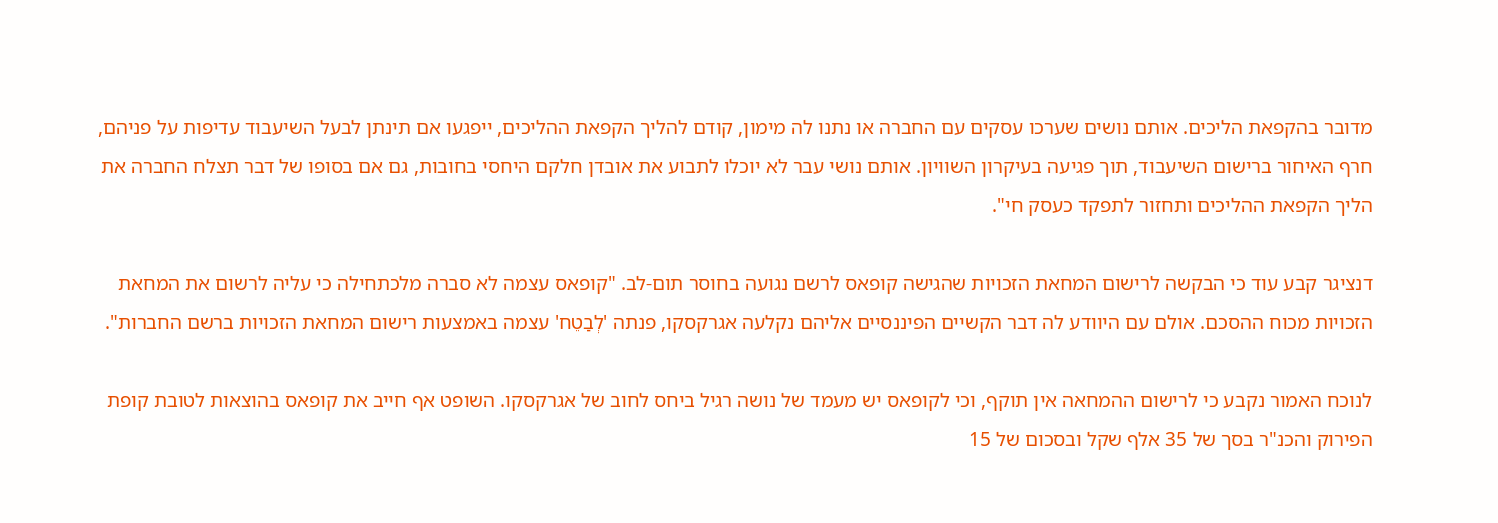מדובר בהקפאת הליכים. אותם נושים שערכו עסקים עם החברה או נתנו לה מימון, קודם להליך הקפאת ההליכים, ייפגעו אם תינתן לבעל השיעבוד עדיפות על פניהם, חרף האיחור ברישום השיעבוד, תוך פגיעה בעיקרון השוויון. אותם נושי עבר לא יוכלו לתבוע את אובדן חלקם היחסי בחובות, גם אם בסופו של דבר תצלח החברה את הליך הקפאת ההליכים ותחזור לתפקד כעסק חי".

דנציגר קבע עוד כי הבקשה לרישום המחאת הזכויות שהגישה קופאס לרשם נגועה בחוסר תום-לב. "קופאס עצמה לא סברה מלכתחילה כי עליה לרשום את המחאת הזכויות מכוח ההסכם. אולם עם היוודע לה דבר הקשיים הפיננסיים אליהם נקלעה אגרקסקו, פנתה 'לְבַטֵח' עצמה באמצעות רישום המחאת הזכויות ברשם החברות".

לנוכח האמור נקבע כי לרישום ההמחאה אין תוקף, וכי לקופאס יש מעמד של נושה רגיל ביחס לחוב של אגרקסקו. השופט אף חייב את קופאס בהוצאות לטובת קופת הפירוק והכנ"ר בסך של 35 אלף שקל ובסכום של 15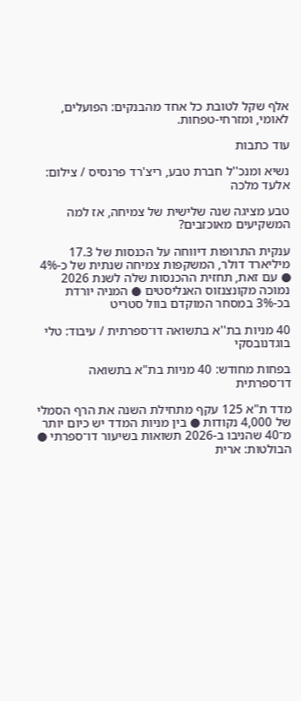אלף שקל לטובת כל אחד מהבנקים: הפועלים, לאומי, ומזרחי-טפחות.

עוד כתבות

נשיא ומנכ''ל חברת טבע, ריצ'רד פרנסיס / צילום: אלעד מלכה

טבע מציגה שנה שלישית של צמיחה, אז למה המשקיעים מאוכזבים?

ענקית התרופות דיווחה על הכנסות של 17.3 מיליארד דולר, המשקפות צמיחה שנתית של כ-4% ● עם זאת, תחזית ההכנסות שלה לשנת 2026 נמוכה מקונצנזוס האנליסטים ● המניה יורדת בכ-3% במסחר המוקדם בוול סטריט

40 מניות בת''א בתשואה דו־ספרתית / עיבוד: טלי בוגדנובסקי

בפחות מחודש: 40 מניות בת"א בתשואה דו־ספרתית

מדד ת"א 125 עקף מתחילת השנה את הרף הסמלי של 4,000 נקודות ● בין מניות המדד יש כיום יותר מ־40 שהניבו ב-2026 תשואות בשיעור דו־ספרתי ● הבולטות: ארית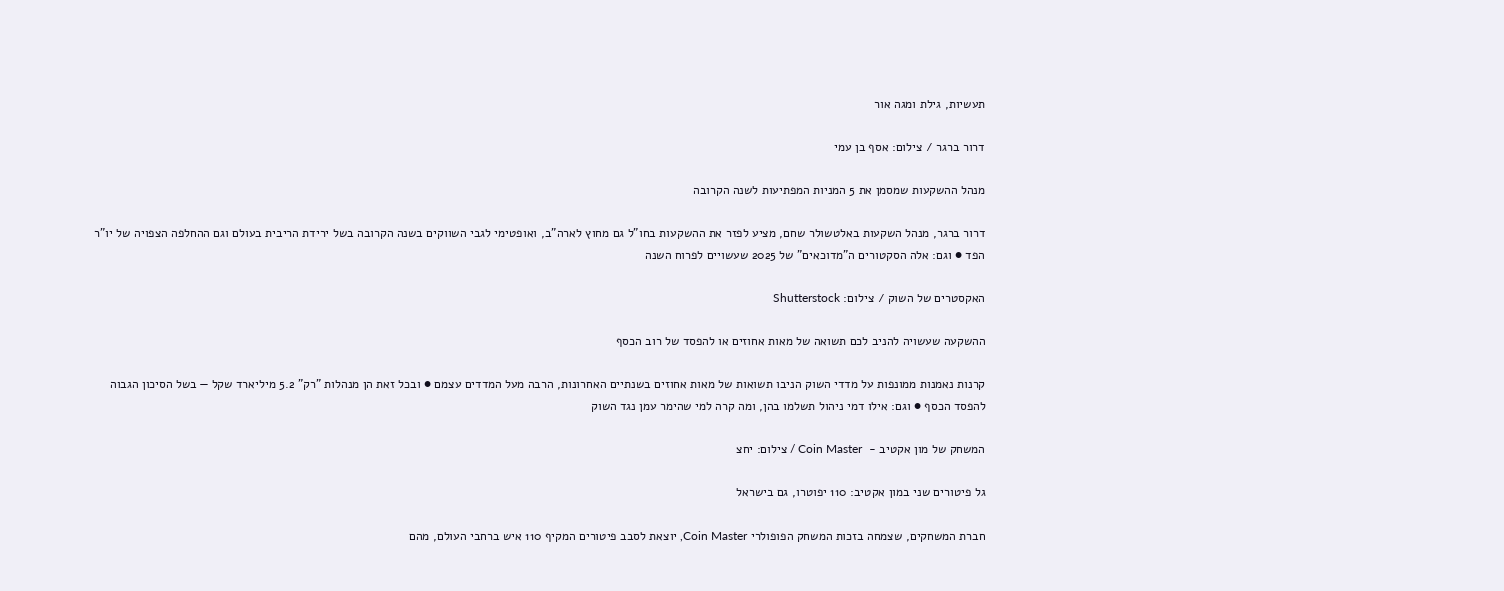תעשיות, גילת ומגה אור

דרור ברגר / צילום: אסף בן עמי

מנהל ההשקעות שמסמן את 5 המניות המפתיעות לשנה הקרובה

דרור ברגר, מנהל השקעות באלטשולר שחם, מציע לפזר את ההשקעות בחו"ל גם מחוץ לארה"ב, ואופטימי לגבי השווקים בשנה הקרובה בשל ירידת הריבית בעולם וגם ההחלפה הצפויה של יו"ר הפד ● וגם: אלה הסקטורים ה"מדוכאים" של 2025 שעשויים לפרוח השנה

האקסטרים של השוק / צילום: Shutterstock

ההשקעה שעשויה להניב לכם תשואה של מאות אחוזים או להפסד של רוב הכסף

קרנות נאמנות ממונפות על מדדי השוק הניבו תשואות של מאות אחוזים בשנתיים האחרונות, הרבה מעל המדדים עצמם ● ובכל זאת הן מנהלות "רק" 5.2 מיליארד שקל — בשל הסיכון הגבוה להפסד הכסף ● וגם: אילו דמי ניהול תשלמו בהן, ומה קרה למי שהימר עמן נגד השוק

המשחק של מון אקטיב -  Coin Master / צילום: יחצ

גל פיטורים שני במון אקטיב: 110 יפוטרו, גם בישראל

חברת המשחקים, שצמחה בזכות המשחק הפופולרי Coin Master, יוצאת לסבב פיטורים המקיף 110 איש ברחבי העולם, מהם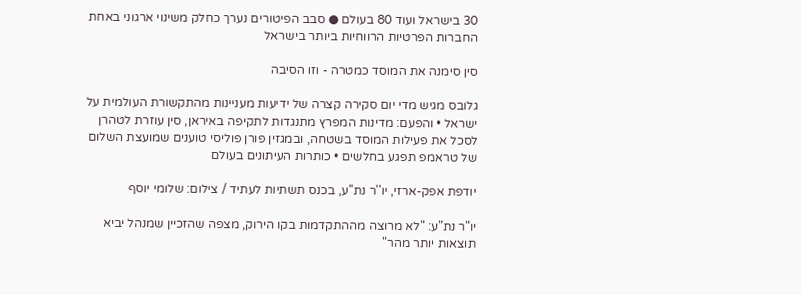30 בישראל ועוד 80 בעולם ● סבב הפיטורים נערך כחלק משינוי ארגוני באחת החברות הפרטיות הרווחיות ביותר בישראל

סין סימנה את המוסד כמטרה - וזו הסיבה

גלובס מגיש מדי יום סקירה קצרה של ידיעות מעניינות מהתקשורת העולמית על ישראל • והפעם: מדינות המפרץ מתנגדות לתקיפה באיראן, סין עוזרת לטהרן לסכל את פעילות המוסד בשטחה, ובמגזין פורן פוליסי טוענים שמועצת השלום של טראמפ תפגע בחלשים • כותרות העיתונים בעולם

יודפת אפק-ארזי, יו''ר נת''ע, בכנס תשתיות לעתיד / צילום: שלומי יוסף

יו"ר נת"ע: "לא מרוצה מההתקדמות בקו הירוק, מצפה שהזכיין שמנהל יביא תוצאות יותר מהר"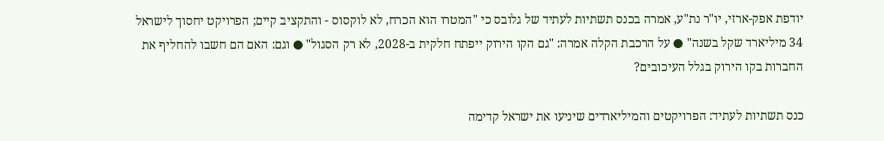יודפת אפק-ארזי, יו"ר נת"ע, אמרה בכנס תשתיות לעתיד של גלובס כי "המטרו הוא הכרח, לא לוקסוס - והתקציב קיים; הפרויקט יחסוך לישראל 34 מיליארד שקל בשנה" ● על הרכבת הקלה אמרה: "גם הקו הירוק ייפתח חלקית ב-2028, לא רק הסגול" ● וגם: האם הם חשבו להחליף את החברות בקו הירוק בגלל העיכובים?

כנס תשתיות לעתיד: הפרויקטים והמיליארדים שיניעו את ישראל קדימה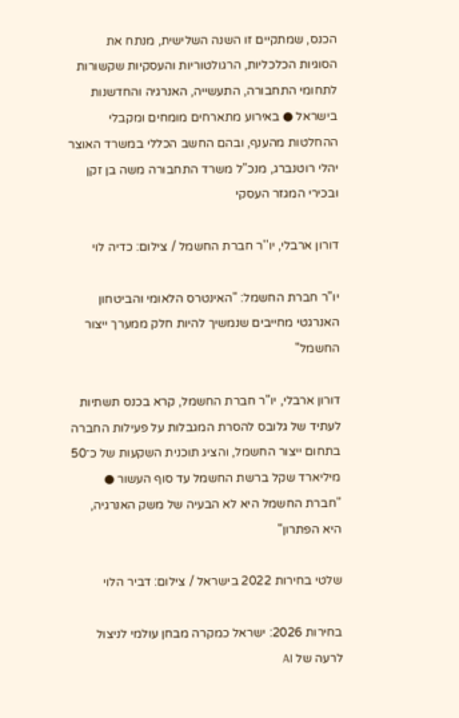הכנס, שמתקיים זו השנה השלישית, מנתח את הסוגיות הכלכליות, הרגולטוריות והעסקיות שקשורות לתחומי התחבורה, התעשייה, האנרגיה והחדשנות בישראל ● באירוע מתארחים מומחים ומקבלי ההחלטות מהענף, ובהם החשב הכללי במשרד האוצר יהלי רוטנברג, מנכ"ל משרד התחבורה משה בן זקן ובכירי המגזר העסקי

דורון ארבלי, יו''ר חברת החשמל / צילום: כדיה לוי

יו"ר חברת החשמל: "האינטרס הלאומי והביטחון האנרגטי מחייבים שנמשיך להיות חלק ממערך ייצור החשמל"

דורון ארבלי, יו"ר חברת החשמל, קרא בכנס תשתיות לעתיד של גלובס להסרת המגבלות על פעילות החברה בתחום ייצור החשמל, והציג תוכנית השקעות של כ־50 מיליארד שקל ברשת החשמל עד סוף העשור ● "חברת החשמל היא לא הבעיה של משק האנרגיה, היא הפתרון"

שלטי בחירות 2022 בישראל / צילום: דביר הלוי

בחירות 2026: ישראל כמקרה מבחן עולמי לניצול לרעה של AI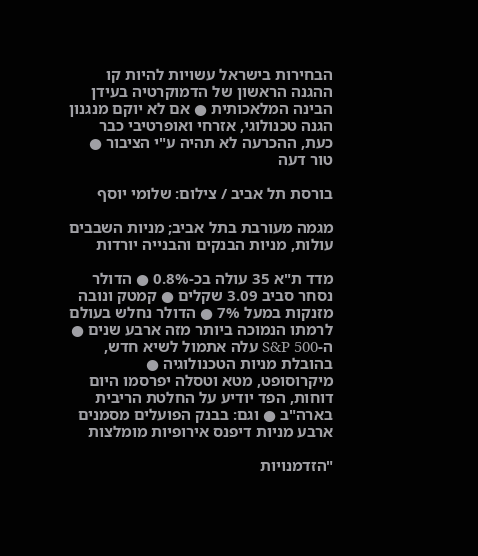הבחירות בישראל עשויות להיות קו ההגנה הראשון של הדמוקרטיה בעידן הבינה המלאכותית ● אם לא יוקם מנגנון הגנה טכנולוגי, אזרחי ואופרטיבי כבר כעת, ההכרעה לא תהיה ע"י הציבור ● טור דעה

בורסת תל אביב / צילום: שלומי יוסף

מגמה מעורבת בתל אביב; מניות השבבים עולות, מניות הבנקים והבנייה יורדות

מדד ת"א 35 עולה בכ-0.8% ● הדולר נסחר סביב 3.09 שקלים ● קמטק ונובה מזנקות במעל 7% ● הדולר נחלש בעולם לרמתו הנמוכה ביותר מזה ארבע שנים ● ה-S&P 500 עלה אתמול לשיא חדש, בהובלת מניות הטכנולוגיה ● מיקרוסופט, מטא וטסלה יפרסמו היום דוחות, הפד יודיע על החלטת הריבית בארה"ב ● וגם: בבנק הפועלים מסמנים ארבע מניות דיפנס אירופיות מומלצות

"הזדמנויות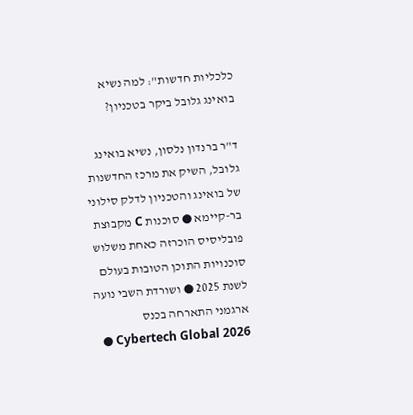כלכליות חדשות": למה נשיא בואינג גלובל ביקר בטכניון?

ד"ר ברנדון נלסון, נשיא בואינג גלובל, השיק את מרכז החדשנות של בואינג והטכניון לדלק סילוני בר-קיימא ● סוכנות C מקבוצת פובליסיס הוכרזה כאחת משלוש סוכנויות התוכן הטובות בעולם לשנת 2025 ● ושורדת השבי נועה ארגמני התארחה בכנס Cybertech Global 2026 ●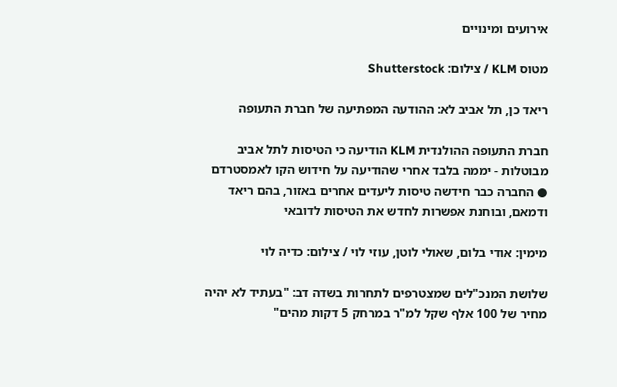אירועים ומינויים

מטוס KLM / צילום: Shutterstock

ריאד כן, תל אביב לא: ההודעה המפתיעה של חברת התעופה

חברת התעופה ההולנדית KLM הודיעה כי הטיסות לתל אביב מבוטלות - יממה בלבד אחרי שהודיעה על חידוש הקו לאמסטרדם ● החברה כבר חידשה טיסות ליעדים אחרים באזור, בהם ריאד ודמאם, ובוחנת אפשרות לחדש את הטיסות לדובאי

מימין: אודי בלום, שאולי לוטן, עוזי לוי / צילום: כדיה לוי

שלושת המנכ"לים שמצטרפים לתחרות בשדה דב: "בעתיד לא יהיה מחיר של 100 אלף שקל למ"ר במרחק 5 דקות מהים"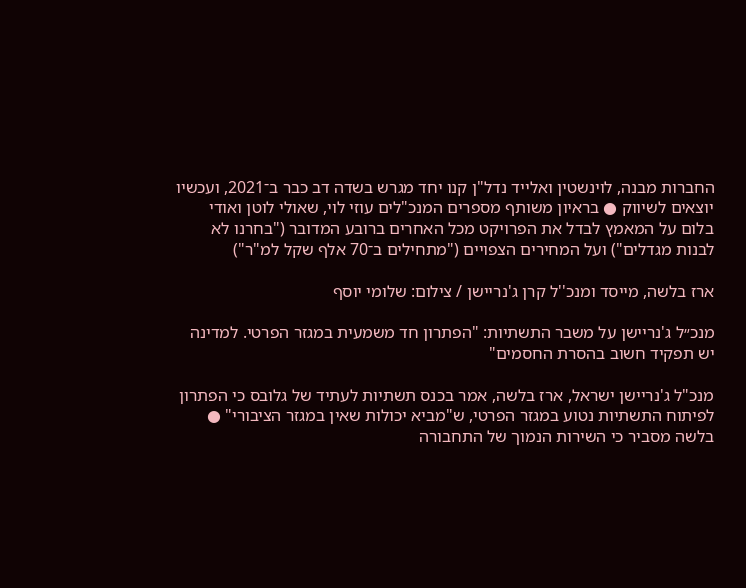החברות מבנה, לוינשטין ואלייד נדל"ן קנו יחד מגרש בשדה דב כבר ב־2021, ועכשיו יוצאים לשיווק ● בראיון משותף מספרים המנכ"לים עוזי לוי, שאולי לוטן ואודי בלום על המאמץ לבדל את הפרויקט מכל האחרים ברובע המדובר ("בחרנו לא לבנות מגדלים") ועל המחירים הצפויים ("מתחילים ב־70 אלף שקל למ"ר")

ארז בלשה, מייסד ומנכ''ל קרן ג'נריישן / צילום: שלומי יוסף

מנכ״ל ג'נריישן על משבר התשתיות: "הפתרון חד משמעית במגזר הפרטי. למדינה יש תפקיד חשוב בהסרת החסמים"

מנכ"ל ג'נריישן ישראל, ארז בלשה, אמר בכנס תשתיות לעתיד של גלובס כי הפתרון לפיתוח התשתיות נטוע במגזר הפרטי, ש"מביא יכולות שאין במגזר הציבורי" ● בלשה מסביר כי השירות הנמוך של התחבורה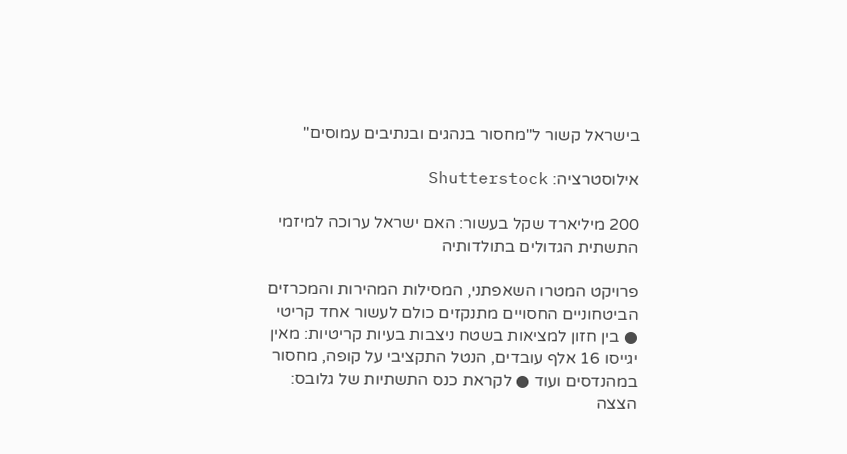בישראל קשור ל"מחסור בנהגים ובנתיבים עמוסים"

אילוסטרציה: Shutterstock

200 מיליארד שקל בעשור: האם ישראל ערוכה למיזמי התשתית הגדולים בתולדותיה

פרויקט המטרו השאפתני, המסילות המהירות והמכרזים הביטחוניים החסויים מתנקזים כולם לעשור אחד קריטי ● בין חזון למציאות בשטח ניצבות בעיות קריטיות: מאין יגייסו 16 אלף עובדים, הנטל התקציבי על קופה, מחסור במהנדסים ועוד ● לקראת כנס התשתיות של גלובס: הצצה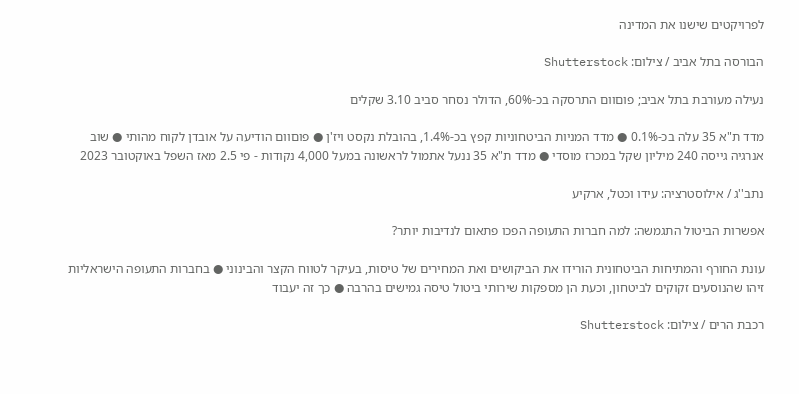לפרויקטים שישנו את המדינה

הבורסה בתל אביב / צילום: Shutterstock

נעילה מעורבת בתל אביב; פוםוום התרסקה בכ-60%, הדולר נסחר סביב 3.10 שקלים

מדד ת"א 35 עלה בכ-0.1% ● מדד המניות הביטחוניות קפץ בכ-1.4%, בהובלת נקסט ויז'ן ● פוםוום הודיעה על אובדן לקוח מהותי ● שוב אנרגיה גייסה 240 מיליון שקל במכרז מוסדי ● מדד ת"א 35 ננעל אתמול לראשונה במעל 4,000 נקודות - פי 2.5 מאז השפל באוקטובר 2023

נתב''ג / אילוסטרציה: עידו וכטל, ארקיע

אפשרות הביטול התגמשה: למה חברות התעופה הפכו פתאום לנדיבות יותר?

עונת החורף והמתיחות הביטחונית הורידו את הביקושים ואת המחירים של טיסות, בעיקר לטווח הקצר והבינוני ● בחברות התעופה הישראליות זיהו שהנוסעים זקוקים לביטחון, וכעת הן מספקות שירותי ביטול טיסה גמישים בהרבה ● כך זה יעבוד

רכבת הרים / צילום: Shutterstock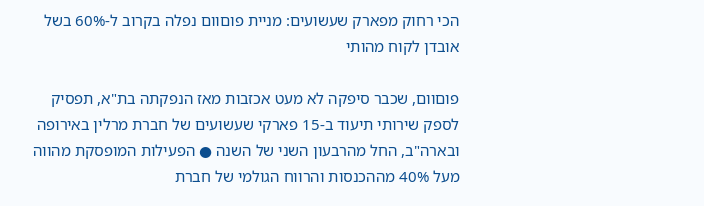הכי רחוק מפארק שעשועים: מניית פוםוום נפלה בקרוב ל-60% בשל אובדן לקוח מהותי

פוםוום, שכבר סיפקה לא מעט אכזבות מאז הנפקתה בת"א, תפסיק לספק שירותי תיעוד ב-15 פארקי שעשועים של חברת מרלין באירופה ובארה"ב, החל מהרבעון השני של השנה ● הפעילות המופסקת מהווה מעל 40% מההכנסות והרווח הגולמי של חברת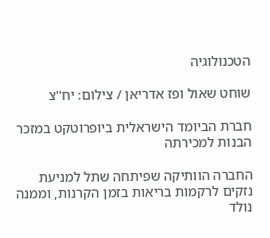הטכנולוגיה

שוחט שאול ופז אדריאן / צילום: יח''צ

חברת הביומד הישראלית ביופרוטקט במזכר הבנות למכירתה

החברה הוותיקה שפיתחה שתל למניעת נזקים לרקמות בריאות בזמן הקרנות, וממנה נולד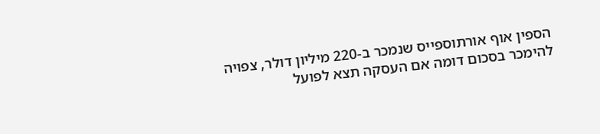הספין אוף אורתוספייס שנמכר ב-220 מיליון דולר, צפויה להימכר בסכום דומה אם העסקה תצא לפועל